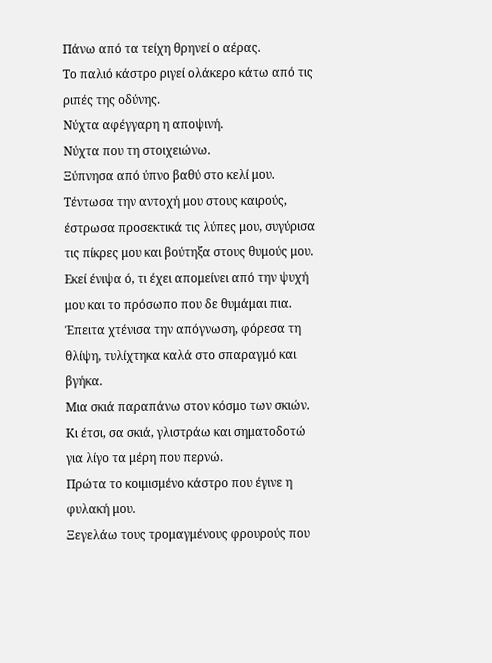Πάνω από τα τείχη θρηνεί ο αέρας.
Το παλιό κάστρο ριγεί ολάκερο κάτω από τις ριπές της οδύνης.
Νύχτα αφέγγαρη η αποψινή.
Νύχτα που τη στοιχειώνω.
Ξύπνησα από ύπνο βαθύ στο κελί μου.
Τέντωσα την αντοχή μου στους καιρούς, έστρωσα προσεκτικά τις λύπες μου, συγύρισα τις πίκρες μου και βούτηξα στους θυμούς μου. Εκεί ένιψα ό, τι έχει απομείνει από την ψυχή μου και το πρόσωπο που δε θυμάμαι πια. Έπειτα χτένισα την απόγνωση, φόρεσα τη θλίψη, τυλίχτηκα καλά στο σπαραγμό και βγήκα.
Μια σκιά παραπάνω στον κόσμο των σκιών.
Κι έτσι, σα σκιά, γλιστράω και σηματοδοτώ για λίγο τα μέρη που περνώ.
Πρώτα το κοιμισμένο κάστρο που έγινε η φυλακή μου.
Ξεγελάω τους τρομαγμένους φρουρούς που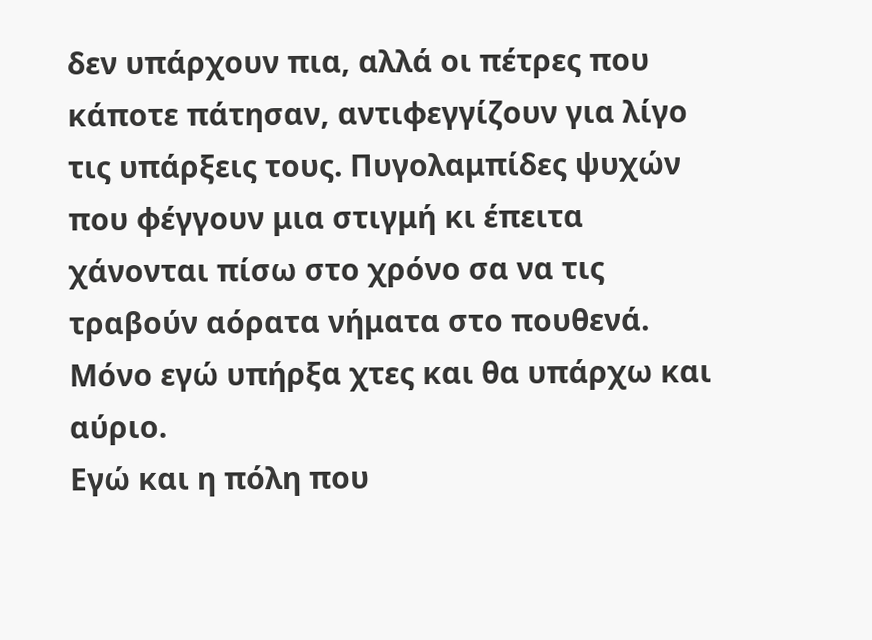δεν υπάρχουν πια, αλλά οι πέτρες που κάποτε πάτησαν, αντιφεγγίζουν για λίγο τις υπάρξεις τους. Πυγολαμπίδες ψυχών που φέγγουν μια στιγμή κι έπειτα χάνονται πίσω στο χρόνο σα να τις τραβούν αόρατα νήματα στο πουθενά.
Μόνο εγώ υπήρξα χτες και θα υπάρχω και αύριο.
Εγώ και η πόλη που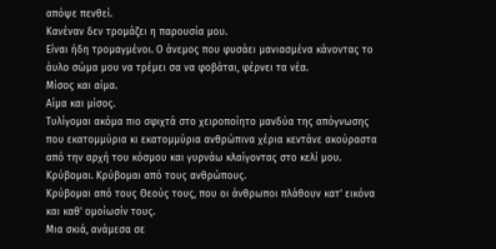απόψε πενθεί.
Κανέναν δεν τρομάζει η παρουσία μου.
Είναι ήδη τρομαγμένοι. Ο άνεμος που φυσάει μανιασμένα κάνοντας το άυλο σώμα μου να τρέμει σα να φοβάται, φέρνει τα νέα.
Μίσος και αίμα.
Αίμα και μίσος.
Τυλίγομαι ακόμα πιο σφιχτά στο χειροποίητο μανδύα της απόγνωσης που εκατομμύρια κι εκατομμύρια ανθρώπινα χέρια κεντάνε ακούραστα από την αρχή του κόσμου και γυρνάω κλαίγοντας στο κελί μου. Κρύβομαι. Κρύβομαι από τους ανθρώπους.
Κρύβομαι από τους Θεούς τους, που οι άνθρωποι πλάθουν κατ' εικόνα και καθ' ομοίωσίν τους.
Μια σκιά, ανάμεσα σε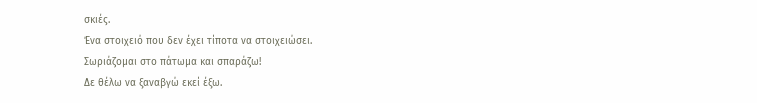σκιές.
Ένα στοιχειό που δεν έχει τίποτα να στοιχειώσει.
Σωριάζομαι στο πάτωμα και σπαράζω!
Δε θέλω να ξαναβγώ εκεί έξω.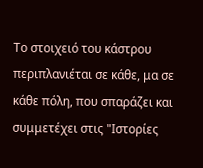Το στοιχειό του κάστρου περιπλανιέται σε κάθε, μα σε κάθε πόλη, που σπαράζει και συμμετέχει στις "Ιστορίες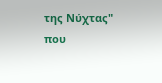της Νύχτας" που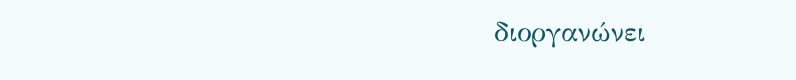διοργανώνει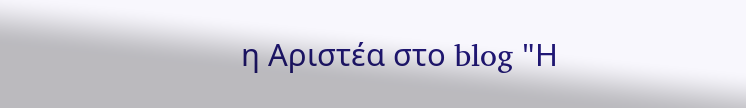η Αριστέα στο blog "Η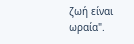ζωή είναι ωραία".